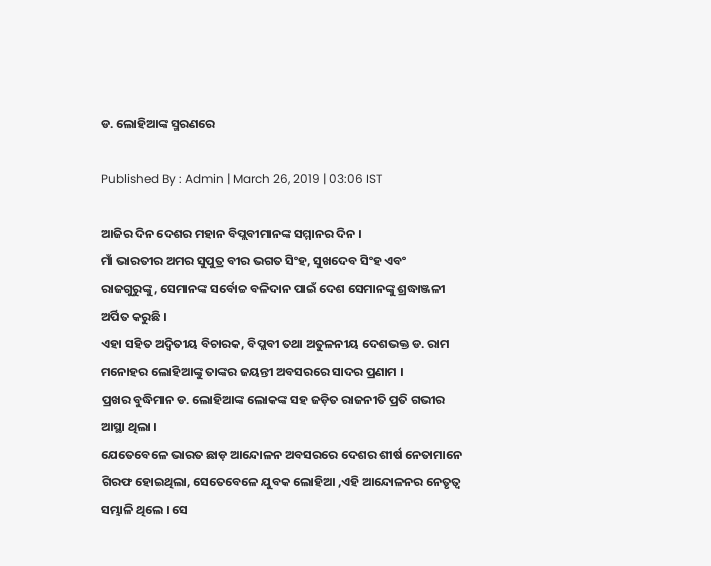ଡ. ଲୋହିଆଙ୍କ ସ୍ମରଣରେ

Published By : Admin | March 26, 2019 | 03:06 IST

ଆଜିର ଦିନ ଦେଶର ମହାନ ବିପ୍ଲବୀମାନଙ୍କ ସମ୍ମାନର ଦିନ ।
ମାଁ ଭାରତୀର ଅମର ସୁପୁତ୍ର ବୀର ଭଗତ ସିଂହ, ସୁଖଦେବ ସିଂହ ଏବଂ ରାଜଗୁରୁଙ୍କୁ, ସେମାନଙ୍କ ସର୍ବୋଚ୍ଚ ବଳିଦାନ ପାଇଁ ଦେଶ ସେମାନଙ୍କୁ ଶ୍ରଦ୍ଧାଞ୍ଜଳୀ ଅର୍ପିତ କରୁଛି ।
ଏହା ସହିତ ଅଦ୍ୱିତୀୟ ବିଚାରକ, ବିପ୍ଲବୀ ତଥା ଅତୁଳନୀୟ ଦେଶଭକ୍ତ ଡ. ରାମ ମନୋହର ଲୋହିଆଙ୍କୁ ତାଙ୍କର ଜୟନ୍ତୀ ଅବସରରେ ସାଦର ପ୍ରଣାମ ।
ପ୍ରଖର ବୁଦ୍ଧିମାନ ଡ. ଲୋହିଆଙ୍କ ଲୋକଙ୍କ ସହ ଜଡ଼ିତ ରାଜନୀତି ପ୍ରତି ଗଭୀର ଆସ୍ଥା ଥିଲା ।
ଯେତେବେଳେ ଭାରତ ଛାଡ଼ ଆନ୍ଦୋଳନ ଅବସରରେ ଦେଶର ଶୀର୍ଷ ନେତାମାନେ ଗିରଫ ହୋଇଥିଲା, ସେତେବେଳେ ଯୁବକ ଲୋହିଆ ,ଏହି ଆନ୍ଦୋଳନର ନେତୃତ୍ୱ ସମ୍ଭାଳି ଥିଲେ । ସେ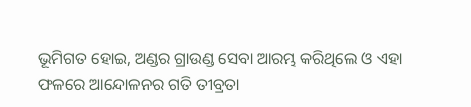ଭୂମିଗତ ହୋଇ, ଅଣ୍ଡର ଗ୍ରାଉଣ୍ଡ ସେବା ଆରମ୍ଭ କରିଥିଲେ ଓ ଏହା ଫଳରେ ଆନ୍ଦୋଳନର ଗତି ତୀବ୍ରତା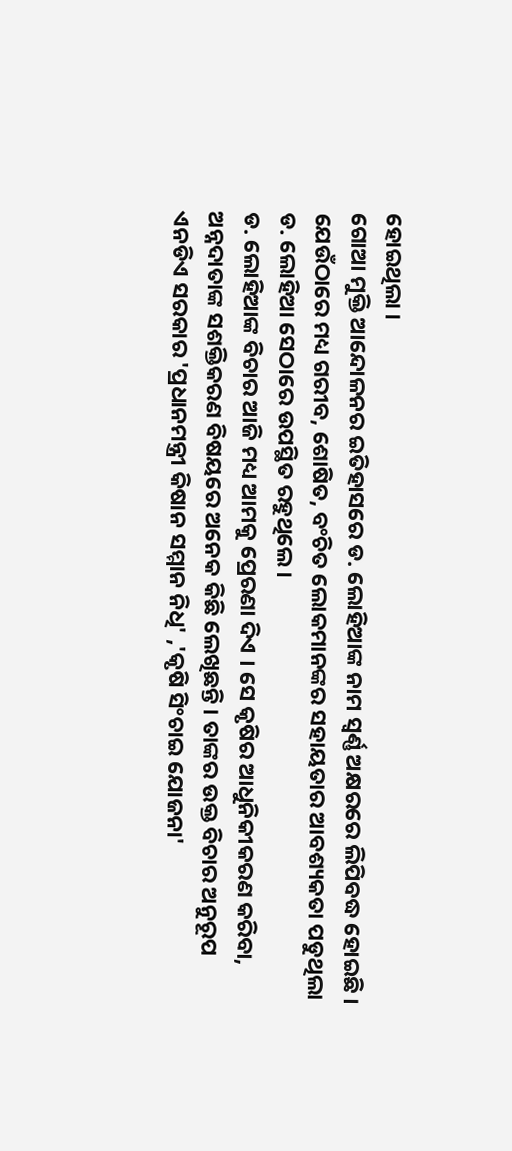ହୋଇଥିଲା ।
ଗୋଆ ମୁକ୍ତି ଆନ୍ଦୋଳନର ଇତିହାସରେ ଡ. ଲୋହିଆଙ୍କ ନାମ ସ୍ୱର୍ଣ୍ଣ ଅକ୍ଷରରେ ଲିପିବଦ୍ଧ ହୋଇଛି ।
ଯେଉଁଠାରେ ମଧ୍ୟ ଗରୀବ, ଶୋଷିତ, ବଂଚିତ ଲୋକମାନଙ୍କର ସହାୟତାର ଆବଶ୍ୟକତା ପଡୁଥିଲା ଡ. ଲୋହିଆ ସେଠାରେ ଉପସ୍ଥିତ ରହୁଥିଲେ ।
ଡ. ଲୋହିଆଙ୍କ ବିଚାର ଆଜି ମଧ୍ୟ ଆମକୁ ପ୍ରେରଣା ଦିଏ । ସେ କୃଷିର ଆଧୁନିକୀକରଣ କରିବା, ଅନ୍ନଦାତାଙ୍କ ସଶକ୍ତିକରଣ ବିଷୟରେ ଅନେକ କିଛି ଲେଖିଛନ୍ତି । ତାଙ୍କର ଉକ୍ତ ବିଚାର ଅନୁରୂପ ଏନଡିଏ ସରକାର 'ପ୍ରଧାନମନ୍ତ୍ରୀ କିଷାନ ସମ୍ମାନ ନିଧି' ,'କୃଷି ସିଂଚାଇ ଯୋଜନା'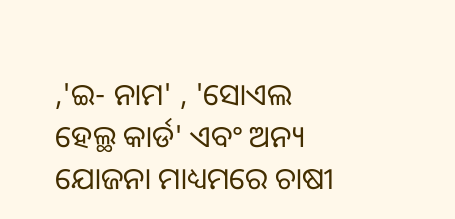,'ଇ- ନାମ' , 'ସୋଏଲ ହେଲ୍ଥ କାର୍ଡ' ଏବଂ ଅନ୍ୟ ଯୋଜନା ମାଧ୍ୟମରେ ଚାଷୀ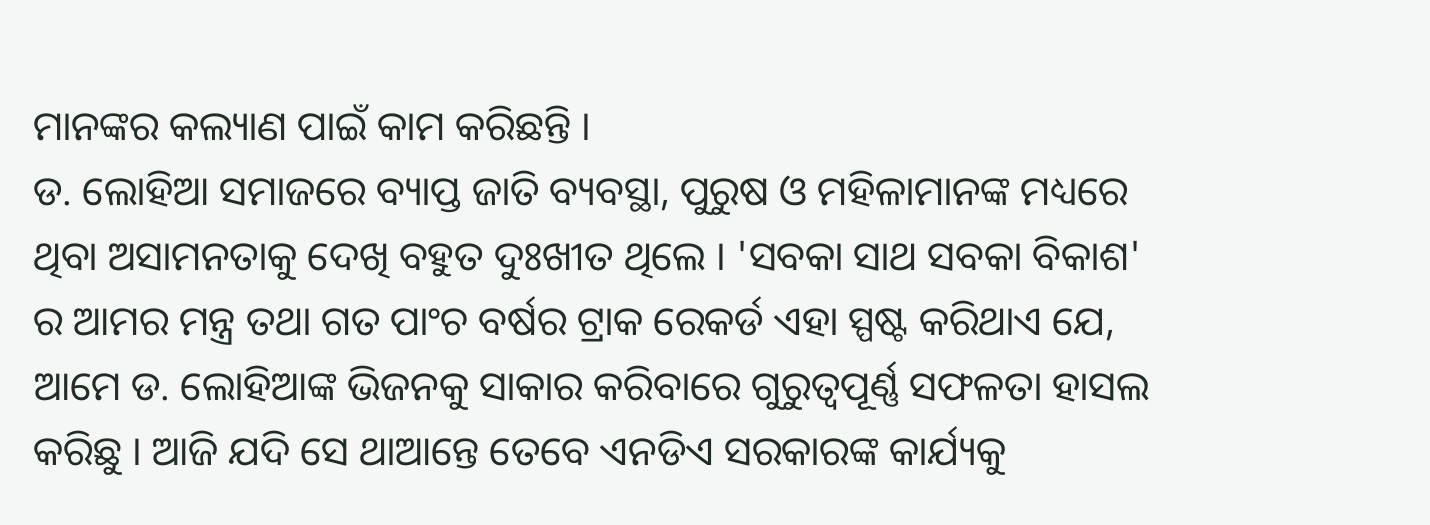ମାନଙ୍କର କଲ୍ୟାଣ ପାଇଁ କାମ କରିଛନ୍ତି ।
ଡ. ଲୋହିଆ ସମାଜରେ ବ୍ୟାପ୍ତ ଜାତି ବ୍ୟବସ୍ଥା, ପୁରୁଷ ଓ ମହିଳାମାନଙ୍କ ମଧ୍ୟରେ ଥିବା ଅସାମନତାକୁ ଦେଖି ବହୁତ ଦୁଃଖୀତ ଥିଲେ । 'ସବକା ସାଥ ସବକା ବିକାଶ' ର ଆମର ମନ୍ତ୍ର ତଥା ଗତ ପାଂଚ ବର୍ଷର ଟ୍ରାକ ରେକର୍ଡ ଏହା ସ୍ପଷ୍ଟ କରିଥାଏ ଯେ, ଆମେ ଡ. ଲୋହିଆଙ୍କ ଭିଜନକୁ ସାକାର କରିବାରେ ଗୁରୁତ୍ୱପୂର୍ଣ୍ଣ ସଫଳତା ହାସଲ କରିଛୁ । ଆଜି ଯଦି ସେ ଥାଆନ୍ତେ ତେବେ ଏନଡିଏ ସରକାରଙ୍କ କାର୍ଯ୍ୟକୁ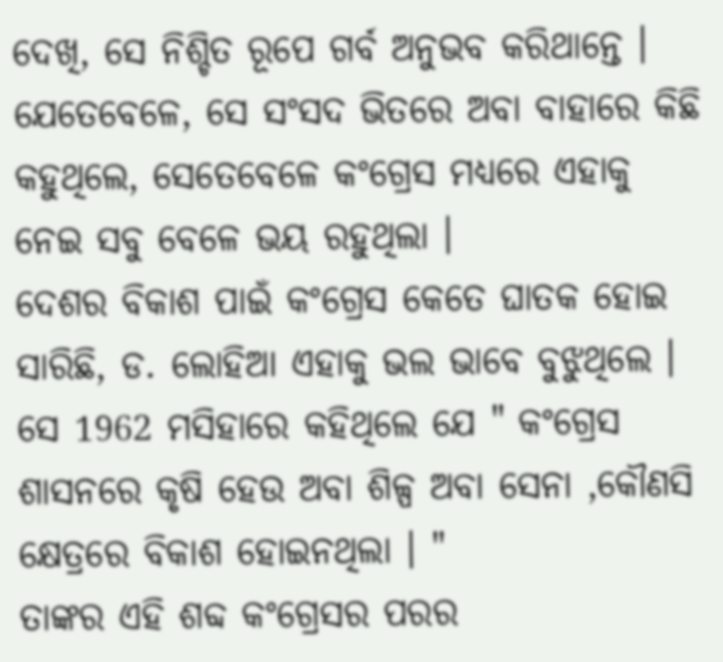ଦେଖି, ସେ ନିଶ୍ଚିତ ରୂପେ ଗର୍ବ ଅନୁଭବ କରିଥାନ୍ତେ ।
ଯେତେବେଳେ, ସେ ସଂସଦ ଭିତରେ ଅବା ବାହାରେ କିଛି କହୁଥିଲେ, ସେତେବେଳେ କଂଗ୍ରେସ ମଧ୍ୟରେ ଏହାକୁ ନେଇ ସବୁ ବେଳେ ଭୟ ରହୁଥିଲା ।
ଦେଶର ବିକାଶ ପାଇଁ କଂଗ୍ରେସ କେତେ ଘାତକ ହୋଇ ସାରିଛି, ଡ. ଲୋହିଆ ଏହାକୁ ଭଲ ଭାବେ ବୁଝୁଥିଲେ । ସେ 1962 ମସିହାରେ କହିଥିଲେ ଯେ " କଂଗ୍ରେସ ଶାସନରେ କୃଷି ହେଉ ଅବା ଶିଳ୍ପ ଅବା ସେନା ,କୌଣସି କ୍ଷେତ୍ରରେ ବିକାଶ ହୋଇନଥିଲା । "
ତାଙ୍କର ଏହି ଶବ୍ଦ କଂଗ୍ରେସର ପରର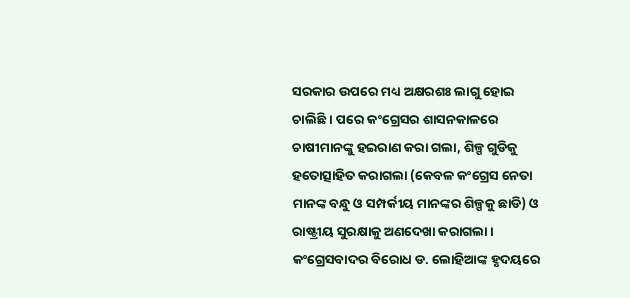ସରକାର ଉପରେ ମଧ୍ୟ ଅକ୍ଷରଶଃ ଲାଗୁ ହୋଇ ଚାଲିଛି । ପରେ କଂଗ୍ରେସର ଶାସନକାଳରେ ଚାଷୀମାନଙ୍କୁ ହଇରାଣ କରା ଗଲା, ଶିଳ୍ପ ଗୁଡିକୁ ହତୋତ୍ସାହିତ କରାଗଲା (କେବଳ କଂଗ୍ରେସ ନେତା ମାନଙ୍କ ବନ୍ଧୁ ଓ ସମ୍ପର୍କୀୟ ମାନଙ୍କର ଶିଳ୍ପକୁ ଛାଡି) ଓ ରାଷ୍ଟ୍ରୀୟ ସୁରକ୍ଷାକୁ ଅଣଦେଖା କରାଗଲା ।
କଂଗ୍ରେସବାଦର ବିରୋଧ ଡ. ଲୋହିଆଙ୍କ ହୃଦୟରେ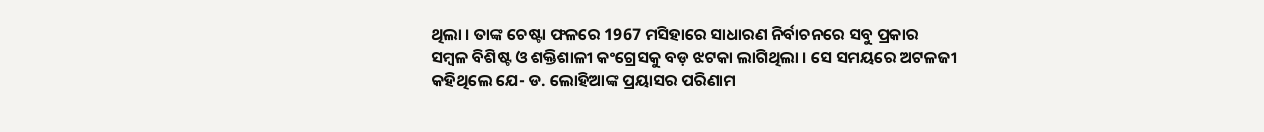ଥିଲା । ତାଙ୍କ ଚେଷ୍ଟା ଫଳରେ 1967 ମସିହାରେ ସାଧାରଣ ନିର୍ବାଚନରେ ସବୁ ପ୍ରକାର ସମ୍ବଳ ବିଶିଷ୍ଟ ଓ ଶକ୍ତିଶାଳୀ କଂଗ୍ରେସକୁ ବଡ଼ ଝଟକା ଲାଗିଥିଲା । ସେ ସମୟରେ ଅଟଳଜୀ କହିଥିଲେ ଯେ- ଡ. ଲୋହିଆଙ୍କ ପ୍ରୟାସର ପରିଣାମ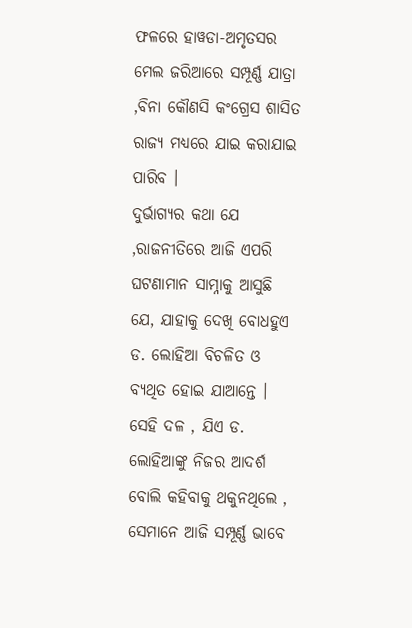ଫଳରେ ହାୱଡା-ଅମୃତସର ମେଲ ଜରିଆରେ ସମ୍ପୂର୍ଣ୍ଣ ଯାତ୍ରା ,ବିନା କୌଣସି କଂଗ୍ରେସ ଶାସିତ ରାଜ୍ୟ ମଧ୍ୟରେ ଯାଇ କରାଯାଇ ପାରିବ ।
ଦୁର୍ଭାଗ୍ୟର କଥା ଯେ ,ରାଜନୀତିରେ ଆଜି ଏପରି ଘଟଣାମାନ ସାମ୍ନାକୁ ଆସୁଛି ଯେ, ଯାହାକୁ ଦେଖି ବୋଧହୁଏ ଡ. ଲୋହିଆ ବିଚଳିତ ଓ ବ୍ୟଥିତ ହୋଇ ଯାଆନ୍ତେ ।
ସେହି ଦଳ , ଯିଏ ଡ. ଲୋହିଆଙ୍କୁ ନିଜର ଆଦର୍ଶ ବୋଲି କହିବାକୁ ଥକୁନଥିଲେ , ସେମାନେ ଆଜି ସମ୍ପୂର୍ଣ୍ଣ ଭାବେ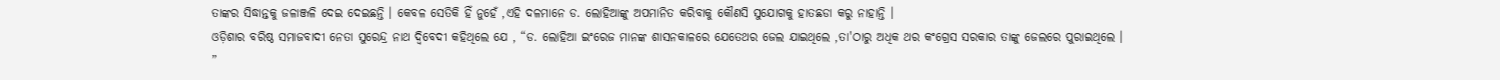ତାଙ୍କର ସିଦ୍ଧାନ୍ତକୁ ଜଳାଞ୍ଜଳି ଦେଇ ଦେଇଛନ୍ତି । କେବଳ ସେତିକି ହିଁ ନୁହେଁ ,ଏହି ଦଳମାନେ ଡ. ଲୋହିଆଙ୍କୁ ଅପମାନିତ କରିବାକୁ କୌଣସି ସୁଯୋଗକୁ ହାତଛଡା କରୁ ନାହାନ୍ତି ।
ଓଡ଼ିଶାର ବରିଷ୍ଠ ସମାଜବାଦୀ ନେତା ସୁରେନ୍ଦ୍ର ନାଥ ଦ୍ୱିବେଦୀ କହିଥିଲେ ଯେ , “ଡ. ଲୋହିଆ ଇଂରେଜ ମାନଙ୍କ ଶାସନକାଳରେ ଯେତେଥର ଜେଲ ଯାଇଥିଲେ ,ତା'ଠାରୁ ଅଧିକ ଥର କଂଗ୍ରେସ ସରକାର ତାଙ୍କୁ ଜେଲରେ ପୁରାଇଥିଲେ । ”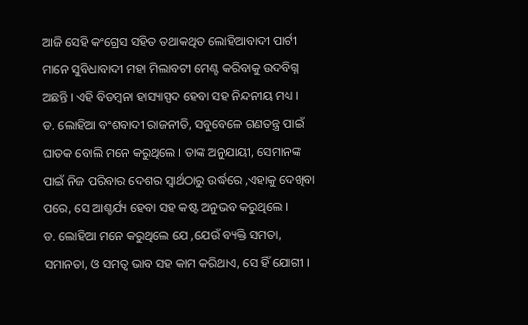ଆଜି ସେହି କଂଗ୍ରେସ ସହିତ ତଥାକଥିତ ଲୋହିଆବାଦୀ ପାର୍ଟୀ ମାନେ ସୁବିଧାବାଦୀ ମହା ମିଲାବଟୀ ମେଣ୍ଟ କରିବାକୁ ଉଦବିଗ୍ନ ଅଛନ୍ତି । ଏହି ବିଡମ୍ବନା ହାସ୍ୟାସ୍ପଦ ହେବା ସହ ନିନ୍ଦନୀୟ ମଧ୍ୟ ।
ଡ. ଲୋହିଆ ବଂଶବାଦୀ ରାଜନୀତି, ସବୁବେଳେ ଗଣତନ୍ତ୍ର ପାଇଁ ଘାତକ ବୋଲି ମନେ କରୁଥିଲେ । ତାଙ୍କ ଅନୁଯାୟୀ, ସେମାନଙ୍କ ପାଇଁ ନିଜ ପରିବାର ଦେଶର ସ୍ୱାର୍ଥଠାରୁ ଉର୍ଦ୍ଧରେ ,ଏହାକୁ ଦେଖିବା ପରେ, ସେ ଆଶ୍ଚର୍ଯ୍ୟ ହେବା ସହ କଷ୍ଟ ଅନୁଭବ କରୁଥିଲେ ।
ଡ. ଲୋହିଆ ମନେ କରୁଥିଲେ ଯେ ,ଯେଉଁ ବ୍ୟକ୍ତି ସମତା, ସମାନତା, ଓ ସମତ୍ୱ ଭାବ ସହ କାମ କରିଥାଏ, ସେ ହିଁ ଯୋଗୀ ।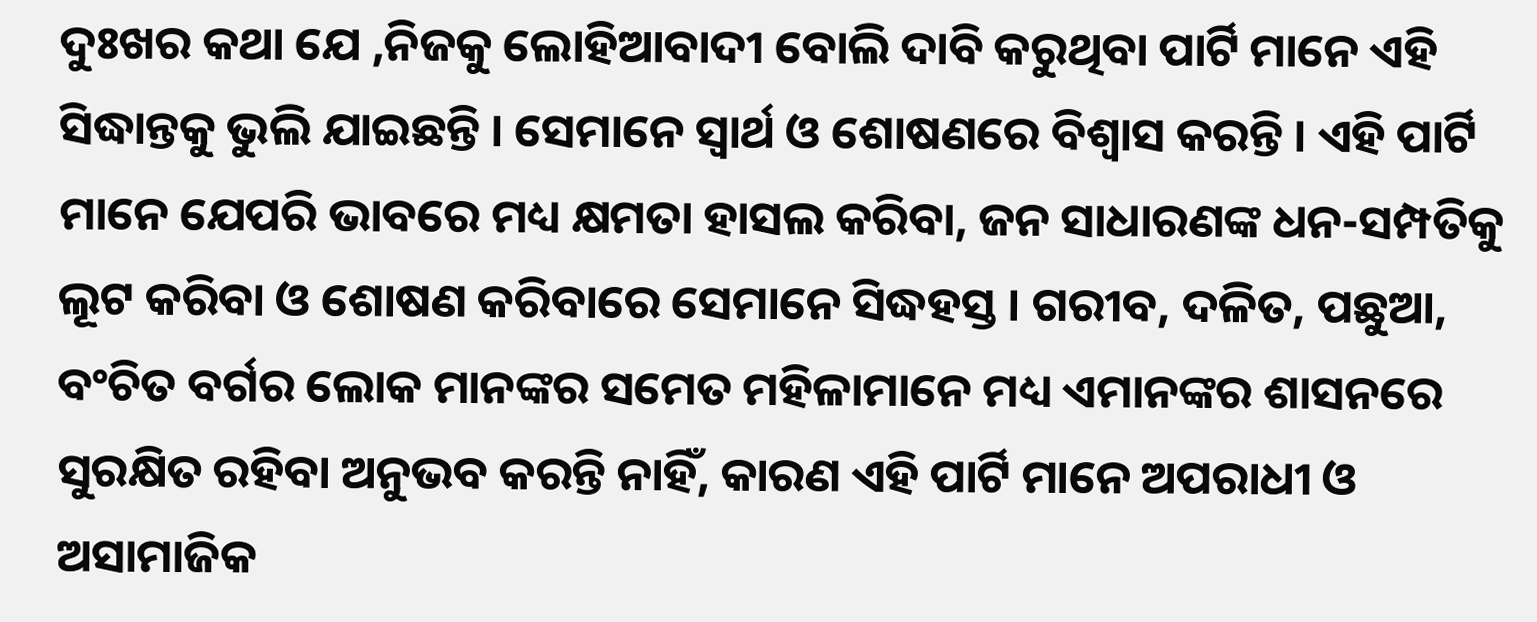ଦୁଃଖର କଥା ଯେ ,ନିଜକୁ ଲୋହିଆବାଦୀ ବୋଲି ଦାବି କରୁଥିବା ପାର୍ଟି ମାନେ ଏହି ସିଦ୍ଧାନ୍ତକୁ ଭୁଲି ଯାଇଛନ୍ତି । ସେମାନେ ସ୍ୱାର୍ଥ ଓ ଶୋଷଣରେ ବିଶ୍ୱାସ କରନ୍ତି । ଏହି ପାର୍ଟି ମାନେ ଯେପରି ଭାବରେ ମଧ୍ୟ କ୍ଷମତା ହାସଲ କରିବା, ଜନ ସାଧାରଣଙ୍କ ଧନ-ସମ୍ପତିକୁ ଲୂଟ କରିବା ଓ ଶୋଷଣ କରିବାରେ ସେମାନେ ସିଦ୍ଧହସ୍ତ । ଗରୀବ, ଦଳିତ, ପଛୁଆ, ବଂଚିତ ବର୍ଗର ଲୋକ ମାନଙ୍କର ସମେତ ମହିଳାମାନେ ମଧ୍ୟ ଏମାନଙ୍କର ଶାସନରେ ସୁରକ୍ଷିତ ରହିବା ଅନୁଭବ କରନ୍ତି ନାହିଁ, କାରଣ ଏହି ପାର୍ଟି ମାନେ ଅପରାଧୀ ଓ ଅସାମାଜିକ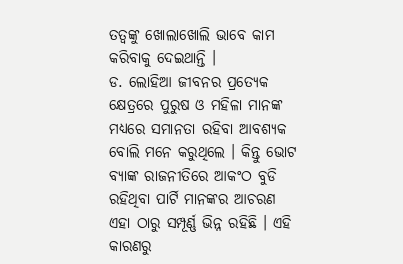ତତ୍ୱଙ୍କୁ ଖୋଲାଖୋଲି ଭାବେ କାମ କରିବାକୁ ଦେଇଥାନ୍ତି ।
ଡ. ଲୋହିଆ ଜୀବନର ପ୍ରତ୍ୟେକ କ୍ଷେତ୍ରରେ ପୁରୁଷ ଓ ମହିଳା ମାନଙ୍କ ମଧ୍ୟରେ ସମାନତା ରହିବା ଆବଶ୍ୟକ ବୋଲି ମନେ କରୁଥିଲେ । କିନ୍ତୁ ଭୋଟ ବ୍ୟାଙ୍କ ରାଜନୀତିରେ ଆକଂଠ ବୁଡି ରହିଥିବା ପାର୍ଟି ମାନଙ୍କର ଆଚରଣ ଏହା ଠାରୁ ସମ୍ପୂର୍ଣ୍ଣ ଭିନ୍ନ ରହିଛି । ଏହି କାରଣରୁ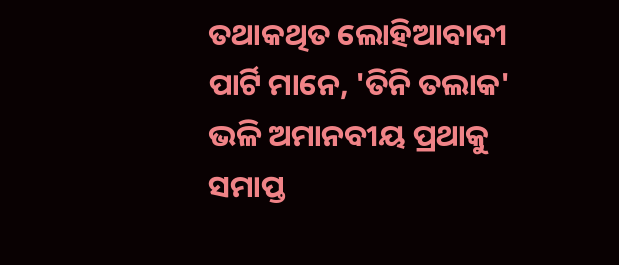ତଥାକଥିତ ଲୋହିଆବାଦୀ ପାର୍ଟି ମାନେ, 'ତିନି ତଲାକ' ଭଳି ଅମାନବୀୟ ପ୍ରଥାକୁ ସମାପ୍ତ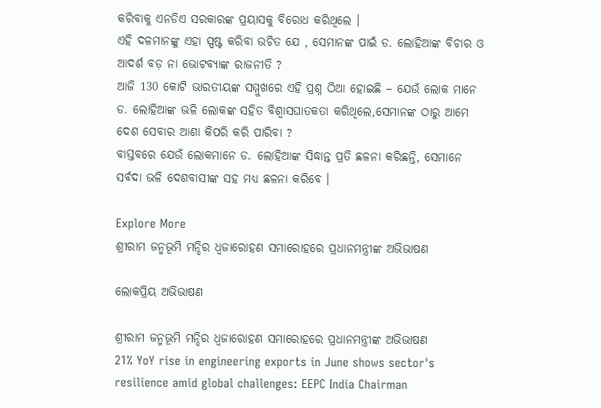କରିବାକୁ ଏନଡିଏ ସରକାରଙ୍କ ପ୍ରୟାସକୁ ବିରୋଧ କରିଥିଲେ ।
ଏହି ଦଳମାନଙ୍କୁ ଏହା ସ୍ପଷ୍ଟ କରିବା ଉଚିତ ଯେ , ସେମାନଙ୍କ ପାଇଁ ଡ. ଲୋହିଆଙ୍କ ବିଚାର ଓ ଆଦର୍ଶ ବଡ଼ ନା ଭୋଟବ୍ୟାଙ୍କ ରାଜନୀତି ?
ଆଜି 130 କୋଟି ଭାରତୀୟଙ୍କ ସମ୍ମୁଖରେ ଏହି ପ୍ରଶ୍ନ ଠିଆ ହୋଇଛି – ଯେଉଁ ଲୋକ ମାନେ ଡ. ଲୋହିଆଙ୍କ ଭଳି ଲୋକଙ୍କ ସହିତ ବିଶ୍ୱାସଘାତକତା କରିଥିଲେ,ସେମାନଙ୍କ ଠାରୁ ଆମେ ଦେଶ ସେବାର ଆଶା କିପରି କରି ପାରିବା ?
ବାସ୍ତବରେ ଯେଉଁ ଲୋକମାନେ ଡ. ଲୋହିଆଙ୍କ ସିଦ୍ଧାନ୍ତ ପ୍ରତି ଛଳନା କରିଛନ୍ତି, ସେମାନେ ସର୍ବଦା ଭଳି ଦେଶବାସୀଙ୍କ ସହ ମଧ୍ୟ ଛଳନା କରିବେ ।

Explore More
ଶ୍ରୀରାମ ଜନ୍ମଭୂମି ମନ୍ଦିର ଧ୍ଵଜାରୋହଣ ସମାରୋହରେ ପ୍ରଧାନମନ୍ତ୍ରୀଙ୍କ ଅଭିଭାଷଣ

ଲୋକପ୍ରିୟ ଅଭିଭାଷଣ

ଶ୍ରୀରାମ ଜନ୍ମଭୂମି ମନ୍ଦିର ଧ୍ଵଜାରୋହଣ ସମାରୋହରେ ପ୍ରଧାନମନ୍ତ୍ରୀଙ୍କ ଅଭିଭାଷଣ
21% YoY rise in engineering exports in June shows sector's resilience amid global challenges: EEPC India Chairman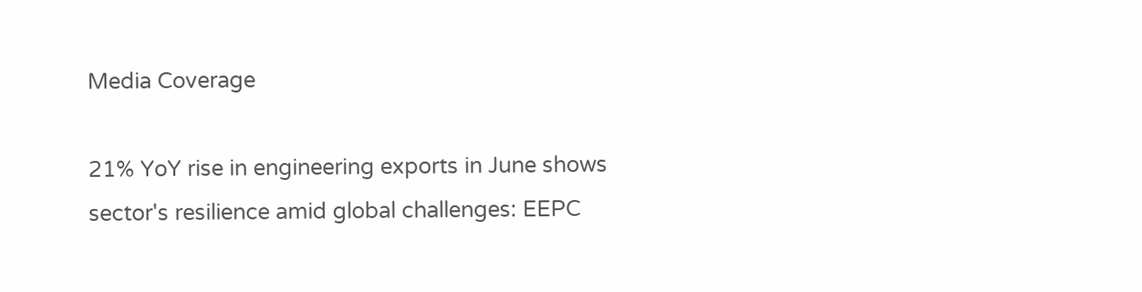Media Coverage

21% YoY rise in engineering exports in June shows sector's resilience amid global challenges: EEPC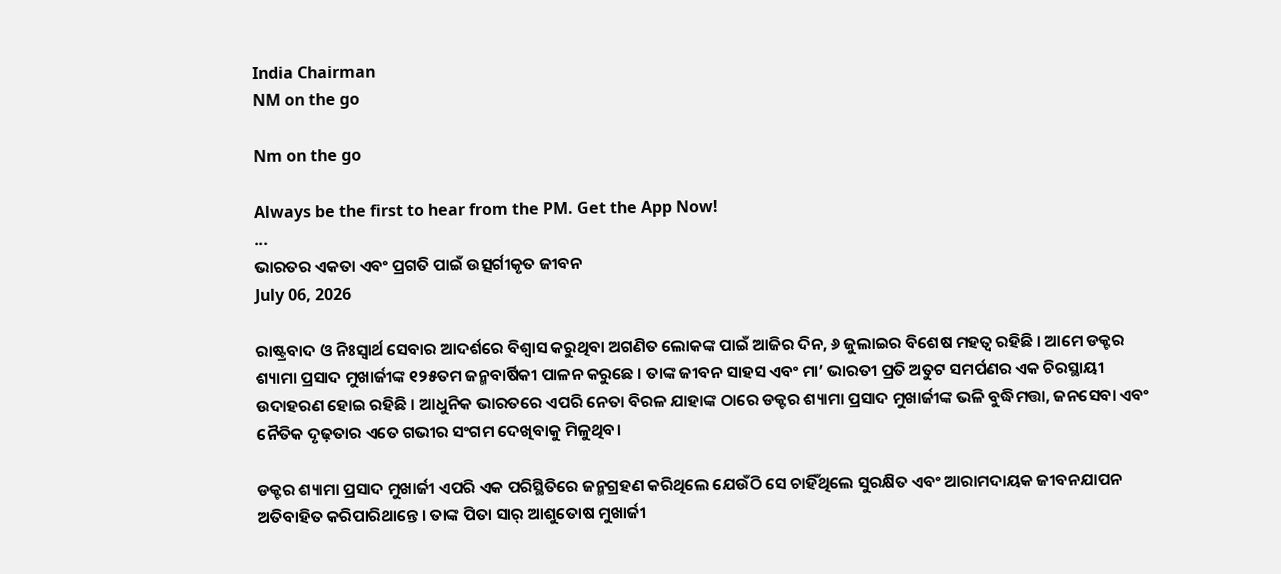India Chairman
NM on the go

Nm on the go

Always be the first to hear from the PM. Get the App Now!
...
ଭାରତର ଏକତା ଏବଂ ପ୍ରଗତି ପାଇଁ ଉତ୍ସର୍ଗୀକୃତ ଜୀବନ
July 06, 2026

ରାଷ୍ଟ୍ରବାଦ ଓ ନିଃସ୍ୱାର୍ଥ ସେବାର ଆଦର୍ଶରେ ବିଶ୍ୱାସ କରୁଥିବା ଅଗଣିତ ଲୋକଙ୍କ ପାଇଁ ଆଜିର ଦିନ, ୬ ଜୁଲାଇର ବିଶେଷ ମହତ୍ୱ ରହିଛି । ଆମେ ଡକ୍ଟର ଶ୍ୟାମା ପ୍ରସାଦ ମୁଖାର୍ଜୀଙ୍କ ୧୨୫ତମ ଜନ୍ମବାର୍ଷିକୀ ପାଳନ କରୁଛେ । ତାଙ୍କ ଜୀବନ ସାହସ ଏବଂ ମା’ ଭାରତୀ ପ୍ରତି ଅତୁଟ ସମର୍ପଣର ଏକ ଚିରସ୍ଥାୟୀ ଉଦାହରଣ ହୋଇ ରହିଛି । ଆଧୁନିକ ଭାରତରେ ଏପରି ନେତା ବିରଳ ଯାହାଙ୍କ ଠାରେ ଡକ୍ଟର ଶ୍ୟାମା ପ୍ରସାଦ ମୁଖାର୍ଜୀଙ୍କ ଭଳି ବୁଦ୍ଧିମତ୍ତା, ଜନସେବା ଏବଂ ନୈତିକ ଦୃଢ଼ତାର ଏତେ ଗଭୀର ସଂଗମ ଦେଖିବାକୁ ମିଳୁଥିବ।

ଡକ୍ଟର ଶ୍ୟାମା ପ୍ରସାଦ ମୁଖାର୍ଜୀ ଏପରି ଏକ ପରିସ୍ଥିତିରେ ଜନ୍ମଗ୍ରହଣ କରିଥିଲେ ଯେଉଁଠି ସେ ଚାହିଁଥିଲେ ସୁରକ୍ଷିତ ଏବଂ ଆରାମଦାୟକ ଜୀବନଯାପନ ଅତିବାହିତ କରିପାରିଥାନ୍ତେ । ତାଙ୍କ ପିତା ସାର୍‌ ଆଶୁତୋଷ ମୁଖାର୍ଜୀ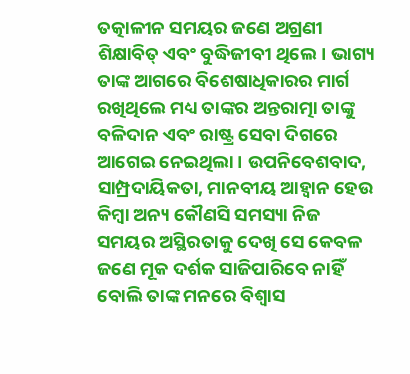ତତ୍କାଳୀନ ସମୟର ଜଣେ ଅଗ୍ରଣୀ ଶିକ୍ଷାବିତ୍‌ ଏବଂ ବୁଦ୍ଧିଜୀବୀ ଥିଲେ। ଭାଗ୍ୟ ତାଙ୍କ ଆଗରେ ବିଶେଷାଧିକାରର ମାର୍ଗ ରଖିଥିଲେ ମଧ୍ୟ ତାଙ୍କର ଅନ୍ତରାତ୍ମା ତାଙ୍କୁ ବଳିଦାନ ଏବଂ ରାଷ୍ଟ୍ର ସେବା ଦିଗରେ ଆଗେଇ ନେଇଥିଲା । ଉପନିବେଶବାଦ, ସାମ୍ପ୍ରଦାୟିକତା, ମାନବୀୟ ଆହ୍ୱାନ ହେଉ କିମ୍ବା ଅନ୍ୟ କୌଣସି ସମସ୍ୟା ନିଜ ସମୟର ଅସ୍ଥିରତାକୁ ଦେଖି ସେ କେବଳ ଜଣେ ମୂକ ଦର୍ଶକ ସାଜିପାରିବେ ନାହିଁ ବୋଲି ତାଙ୍କ ମନରେ ବିଶ୍ୱାସ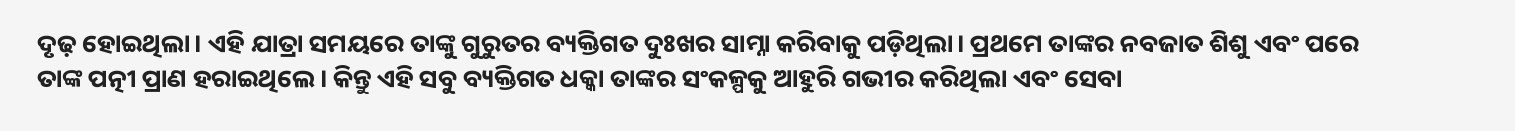ଦୃଢ଼ ହୋଇଥିଲା। ଏହି ଯାତ୍ରା ସମୟରେ ତାଙ୍କୁ ଗୁରୁତର ବ୍ୟକ୍ତିଗତ ଦୁଃଖର ସାମ୍ନା କରିବାକୁ ପଡ଼ିଥିଲା। ପ୍ରଥମେ ତାଙ୍କର ନବଜାତ ଶିଶୁ ଏବଂ ପରେ ତାଙ୍କ ପତ୍ନୀ ପ୍ରାଣ ହରାଇଥିଲେ। କିନ୍ତୁ ଏହି ସବୁ ବ୍ୟକ୍ତିଗତ ଧକ୍କା ତାଙ୍କର ସଂକଳ୍ପକୁ ଆହୁରି ଗଭୀର କରିଥିଲା ଏବଂ ସେବା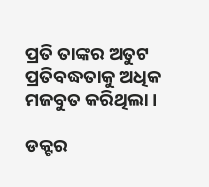ପ୍ରତି ତାଙ୍କର ଅତୁଟ ପ୍ରତିବଦ୍ଧତାକୁ ଅଧିକ ମଜବୁତ କରିଥିଲା ।

ଡକ୍ଟର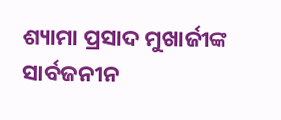ଶ୍ୟାମା ପ୍ରସାଦ ମୁଖାର୍ଜୀଙ୍କ ସାର୍ବଜନୀନ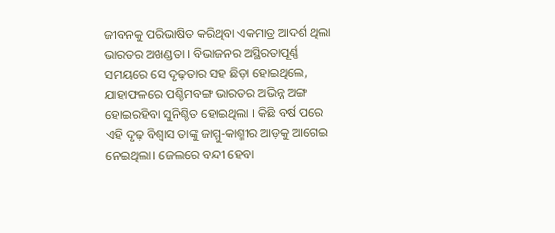ଜୀବନକୁ ପରିଭାଷିତ କରିଥିବା ଏକମାତ୍ର ଆଦର୍ଶ ଥିଲା ଭାରତର ଅଖଣ୍ଡତା । ବିଭାଜନର ଅସ୍ଥିରତାପୂର୍ଣ୍ଣ ସମୟରେ ସେ ଦୃଢ଼ତାର ସହ ଛିଡ଼ା ହୋଇଥିଲେ, ଯାହାଫଳରେ ପଶ୍ଚିମବଙ୍ଗ ଭାରତର ଅଭିନ୍ନ ଅଙ୍ଗ ହୋଇରହିବା ସୁନିଶ୍ଚିତ ହୋଇଥିଲା । କିଛି ବର୍ଷ ପରେ ଏହି ଦୃଢ଼ ବିଶ୍ୱାସ ତାଙ୍କୁ ଜାମ୍ମୁ-କାଶ୍ମୀର ଆଡ଼କୁ ଆଗେଇ ନେଇଥିଲା। ଜେଲରେ ବନ୍ଦୀ ହେବା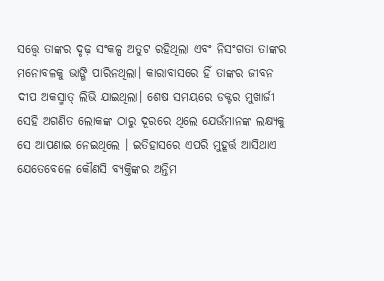ସତ୍ତ୍ୱେ ତାଙ୍କର ଦୃଢ଼ ସଂକଳ୍ପ ଅତୁଟ ରହିଥିଲା ଏବଂ ନିସଂଗତା ତାଙ୍କର ମନୋବଳକୁ ଭାଙ୍ଗି ପାରିନଥିଲା। କାରାବାସରେ ହିଁ ତାଙ୍କର ଜୀବନ ଦୀପ ଅକସ୍ମାତ୍‌ ଲିଭି ଯାଇଥିଲା। ଶେଷ ସମୟରେ ଡକ୍ଟର ମୁଖାର୍ଜୀ ସେହି ଅଗଣିତ ଲୋକଙ୍କ ଠାରୁ ଦୂରରେ ଥିଲେ ଯେଉଁମାନଙ୍କ ଲକ୍ଷ୍ୟକୁ ସେ ଆପଣାଇ ନେଇଥିଲେ । ଇତିହାସରେ ଏପରି ମୁହୂର୍ତ୍ତ ଆସିଥାଏ ଯେତେବେଳେ କୌଣସି ବ୍ୟକ୍ତିଙ୍କର ଅନ୍ତିମ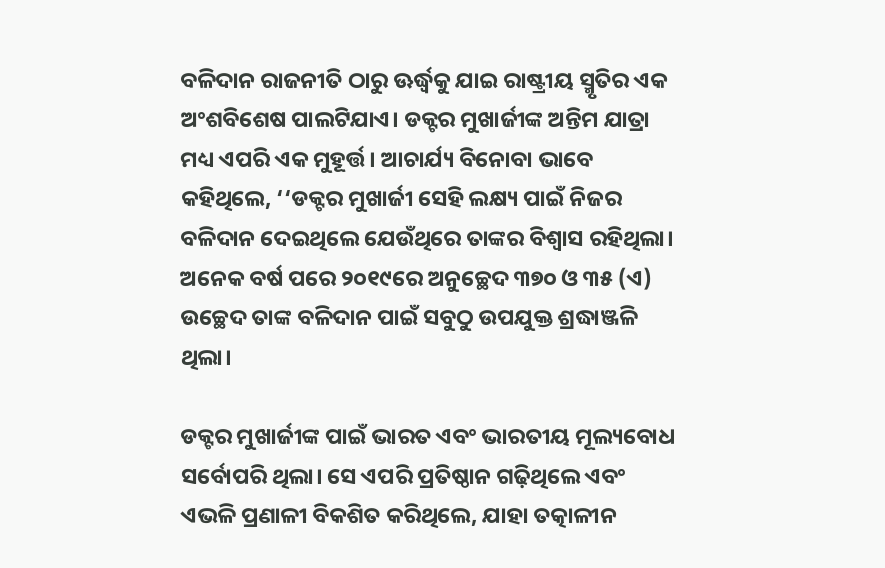ବଳିଦାନ ରାଜନୀତି ଠାରୁ ଊର୍ଦ୍ଧ୍ୱକୁ ଯାଇ ରାଷ୍ଟ୍ରୀୟ ସ୍ମୃତିର ଏକ ଅଂଶବିଶେଷ ପାଲଟିଯାଏ। ଡକ୍ଟର ମୁଖାର୍ଜୀଙ୍କ ଅନ୍ତିମ ଯାତ୍ରା ମଧ୍ୟ ଏପରି ଏକ ମୁହୂର୍ତ୍ତ। ଆଚାର୍ଯ୍ୟ ବିନୋବା ଭାବେ କହିଥିଲେ, ‘‘ଡକ୍ଟର ମୁଖାର୍ଜୀ ସେହି ଲକ୍ଷ୍ୟ ପାଇଁ ନିଜର ବଳିଦାନ ଦେଇଥିଲେ ଯେଉଁଥିରେ ତାଙ୍କର ବିଶ୍ୱାସ ରହିଥିଲା। ଅନେକ ବର୍ଷ ପରେ ୨୦୧୯ରେ ଅନୁଚ୍ଛେଦ ୩୭୦ ଓ ୩୫ (ଏ) ଉଚ୍ଛେଦ ତାଙ୍କ ବଳିଦାନ ପାଇଁ ସବୁଠୁ ଉପଯୁକ୍ତ ଶ୍ରଦ୍ଧାଞ୍ଜଳି ଥିଲା।

ଡକ୍ଟର ମୁଖାର୍ଜୀଙ୍କ ପାଇଁ ଭାରତ ଏବଂ ଭାରତୀୟ ମୂଲ୍ୟବୋଧ ସର୍ବୋପରି ଥିଲା। ସେ ଏପରି ପ୍ରତିଷ୍ଠାନ ଗଢ଼ିଥିଲେ ଏବଂ ଏଭଳି ପ୍ରଣାଳୀ ବିକଶିତ କରିଥିଲେ, ଯାହା ତତ୍କାଳୀନ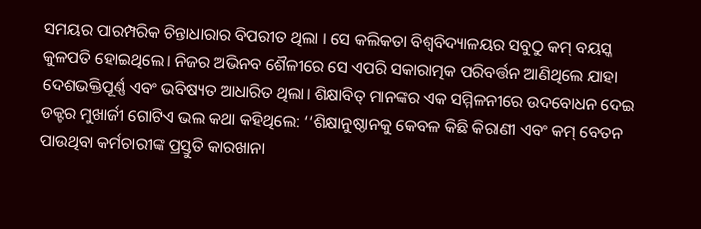ସମୟର ପାରମ୍ପରିକ ଚିନ୍ତାଧାରାର ବିପରୀତ ଥିଲା । ସେ କଲିକତା ବିଶ୍ୱବିଦ୍ୟାଳୟର ସବୁଠୁ କମ୍‌ ବୟସ୍କ କୁଳପତି ହୋଇଥିଲେ। ନିଜର ଅଭିନବ ଶୈଳୀରେ ସେ ଏପରି ସକାରାତ୍ମକ ପରିବର୍ତ୍ତନ ଆଣିଥିଲେ ଯାହା ଦେଶଭକ୍ତିପୂର୍ଣ୍ଣ ଏବଂ ଭବିଷ୍ୟତ ଆଧାରିତ ଥିଲା। ଶିକ୍ଷାବିତ୍‌ ମାନଙ୍କର ଏକ ସମ୍ମିଳନୀରେ ଉଦବୋଧନ ଦେଇ ଡକ୍ଟର ମୁଖାର୍ଜୀ ଗୋଟିଏ ଭଲ କଥା କହିଥିଲେ: ‘‘ଶିକ୍ଷାନୁଷ୍ଠାନକୁ କେବଳ କିଛି କିରାଣୀ ଏବଂ କମ୍‌ ବେତନ ପାଉଥିବା କର୍ମଚାରୀଙ୍କ ପ୍ରସ୍ତୁତି କାରଖାନା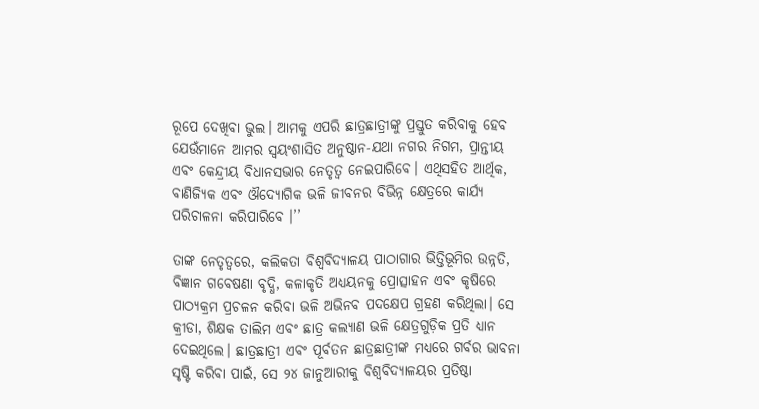ରୂପେ ଦେଖିବା ଭୁଲ। ଆମକୁ ଏପରି ଛାତ୍ରଛାତ୍ରୀଙ୍କୁ ପ୍ରସ୍ତୁତ କରିବାକୁ ହେବ ଯେଉଁମାନେ ଆମର ସ୍ୱୟଂଶାସିତ ଅନୁଷ୍ଠାନ-ଯଥା ନଗର ନିଗମ, ପ୍ରାନ୍ତୀୟ ଏବଂ କେନ୍ଦ୍ରୀୟ ବିଧାନସଭାର ନେତୃତ୍ୱ ନେଇପାରିବେ। ଏଥିସହିତ ଆର୍ଥିକ, ବାଣିଜ୍ୟିକ ଏବଂ ଔଦ୍ୟୋଗିକ ଭଳି ଜୀବନର ବିଭିନ୍ନ କ୍ଷେତ୍ରରେ କାର୍ଯ୍ୟ ପରିଚାଳନା କରିପାରିବେ ।’’

ତାଙ୍କ ନେତୃତ୍ୱରେ, କଲିକତା ବିଶ୍ୱବିଦ୍ୟାଳୟ ପାଠାଗାର ଭିତ୍ତିଭୂମିର ଉନ୍ନତି, ବିଜ୍ଞାନ ଗବେଷଣା ବୃଦ୍ଧି, କଳାକୃତି ଅଧ୍ୟୟନକୁ ପ୍ରୋତ୍ସାହନ ଏବଂ କୃଷିରେ ପାଠ୍ୟକ୍ରମ ପ୍ରଚଳନ କରିବା ଭଳି ଅଭିନବ ପଦକ୍ଷେପ ଗ୍ରହଣ କରିଥିଲା। ସେ କ୍ରୀଡା, ଶିକ୍ଷକ ତାଲିମ ଏବଂ ଛାତ୍ର କଲ୍ୟାଣ ଭଳି କ୍ଷେତ୍ରଗୁଡ଼ିକ ପ୍ରତି ଧ୍ୟାନ ଦେଇଥିଲେ। ଛାତ୍ରଛାତ୍ରୀ ଏବଂ ପୂର୍ବତନ ଛାତ୍ରଛାତ୍ରୀଙ୍କ ମଧ୍ୟରେ ଗର୍ବର ଭାବନା ସୃଷ୍ଟି କରିବା ପାଇଁ, ସେ ୨୪ ଜାନୁଆରୀକୁ ବିଶ୍ୱବିଦ୍ୟାଳୟର ପ୍ରତିଷ୍ଠା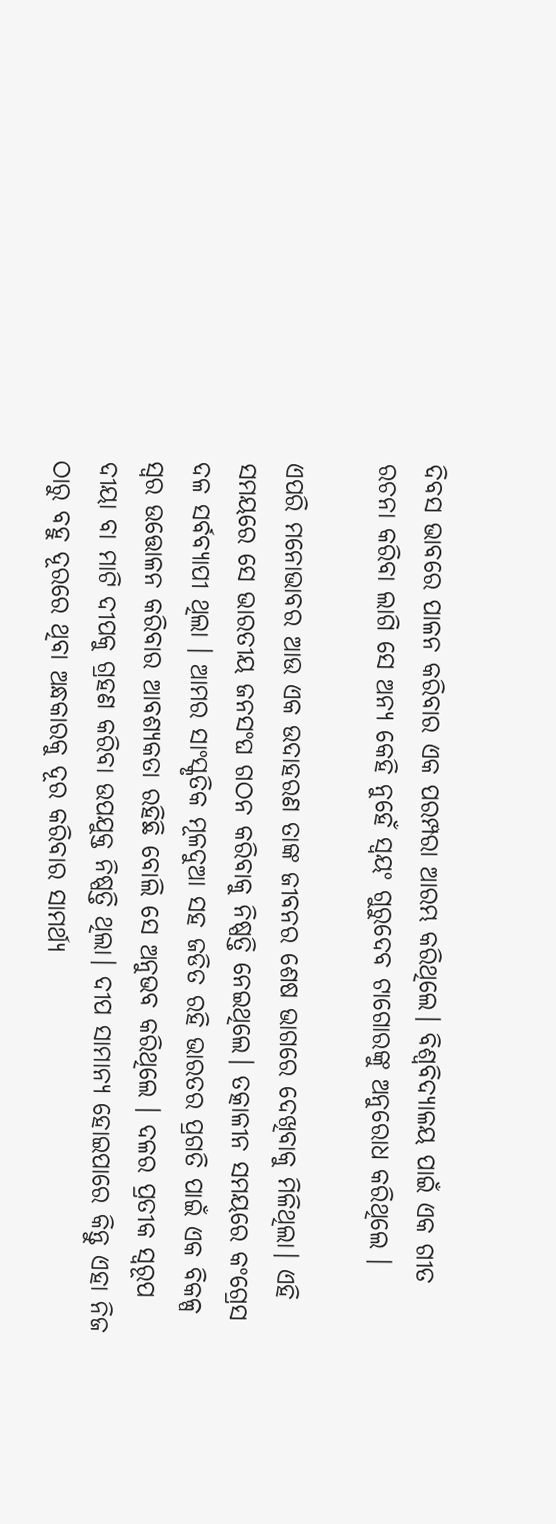ଦିବସ ଭାବରେ ପାଳନ କରିବାର ଏକ ପରମ୍ପରା ଆରମ୍ଭ କରିଥିଲେ। ବିଶ୍ୱବିଦ୍ୟାଳୟ ପାଇଁ ଏକ ଗୀତ ରଚନା କରିବା ଲାଗି ସେ ଅନ୍ୟ କେହି ନୁହେଁ ସ୍ୱୟଂ ଗୁରୁଦେବ ଟାଗୋରଙ୍କୁ ଅନୁରୋଧ କରିଥିଲେ ।

ଏପରି ମନୋଭାବର ଆଉ ଏକ ଉଦାହରଣ ତାଙ୍କ ଜୀବନର ଶେଷ ଭାଗରେ ଦେଖିବାକୁ ମିଳିଥିଲା। ଏହି ସମୟରେ ସେ ଭାରତୀୟ ଜନସଂଘ ଗଠନ କରିବାକୁ ନିଷ୍ପତ୍ତି ନେଇଥିଲେ। ତତ୍କାଳୀନ ସମୟରେ କଂଗ୍ରେସ ଦଳ ସର୍ବବ୍ୟାପୀ ଥିଲା । ଆମର ସାଂସ୍କୃତିକ ମୂଳଦୁଆ ସହ ଜଡିତ ରହି ଭାରତର ପ୍ରଗତି ପାଇଁ ଏକ ବିକଳ୍ପ ସ୍ୱର ଉତ୍ତୋଳନ କରିବାର ଆବଶ୍ୟକତା ରହିଛି ବୋଲି ସେ ଅନୁଭବ କରିଥିଲେ । ଦଳର ପ୍ରତୀକ ସ୍ୱରୂପ ଦୀୟା ବା ମାଟି ଦୀପକୁ ଗ୍ରହଣ କରିବା ଉପଯୁକ୍ତ ନିଷ୍ପତ୍ତି ଥିଲା। ଦୀପ ସାମାନ୍ୟ ହୋଇପାରେ କିନ୍ତୁ ଏହା ନିଜ ଠାରୁ ବହୁ ଦୂରରେ ଥିବା ଅନ୍ଧକାରକୁ ଦୂର କରିବାର ସାମର୍ଥ୍ୟ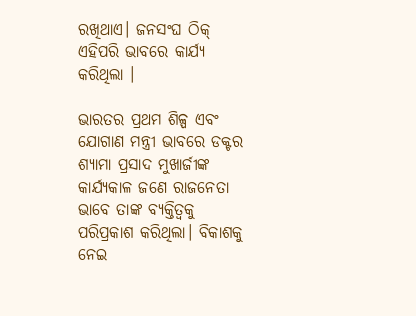ରଖିଥାଏ। ଜନସଂଘ ଠିକ୍‌ ଏହିପରି ଭାବରେ କାର୍ଯ୍ୟ କରିଥିଲା ।

ଭାରତର ପ୍ରଥମ ଶିଳ୍ପ ଏବଂ ଯୋଗାଣ ମନ୍ତ୍ରୀ ଭାବରେ ଡକ୍ଟର ଶ୍ୟାମା ପ୍ରସାଦ ମୁଖାର୍ଜୀଙ୍କ କାର୍ଯ୍ୟକାଳ ଜଣେ ରାଜନେତା ଭାବେ ତାଙ୍କ ବ୍ୟକ୍ତିତ୍ୱକୁ ପରିପ୍ରକାଶ କରିଥିଲା। ବିକାଶକୁ ନେଇ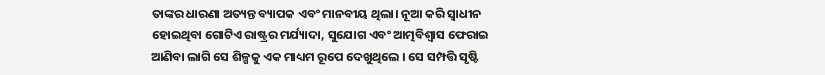ତାଙ୍କର ଧାରଣା ଅତ୍ୟନ୍ତ ବ୍ୟାପକ ଏବଂ ମାନବୀୟ ଥିଲା। ନୂଆ କରି ସ୍ୱାଧୀନ ହୋଇଥିବା ଗୋଟିଏ ରାଷ୍ଟ୍ରର ମର୍ଯ୍ୟାଦା, ସୁଯୋଗ ଏବଂ ଆତ୍ମବିଶ୍ୱାସ ଫେରାଇ ଆଣିବା ଲାଗି ସେ ଶିଳ୍ପକୁ ଏକ ମାଧ୍ୟମ ରୂପେ ଦେଖୁଥିଲେ । ସେ ସମ୍ପତ୍ତି ସୃଷ୍ଟି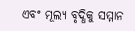ଏବଂ ମୂଲ୍ୟ ବୃଦ୍ଧିକୁ ସମ୍ମାନ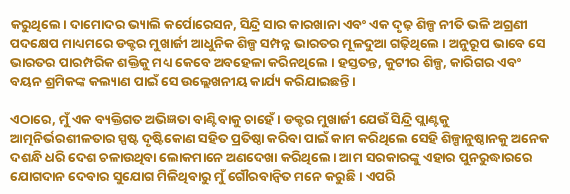କରୁଥିଲେ। ଦାମୋଦର ଭ୍ୟାଲି କର୍ପୋରେସନ, ସିନ୍ଦ୍ରି ସାର କାରଖାନା ଏବଂ ଏକ ଦୃଢ଼ ଶିଳ୍ପ ନୀତି ଭଳି ଅଗ୍ରଣୀ ପଦକ୍ଷେପ ମାଧ୍ୟମରେ ଡକ୍ଟର ମୁଖାର୍ଜୀ ଆଧୁନିକ ଶିଳ୍ପ ସମ୍ପନ୍ନ ଭାରତର ମୂଳଦୁଆ ଗଢ଼ିଥିଲେ । ଅନୁରୂପ ଭାବେ ସେ ଭାରତର ପାରମ୍ପରିକ ଶକ୍ତିକୁ ମଧ୍ୟ କେବେ ଅବହେଳା କରିନଥିଲେ । ହସ୍ତତନ୍ତ, କୁଟୀର ଶିଳ୍ପ, କାରିଗର ଏବଂ ବୟନ ଶ୍ରମିକଙ୍କ କଲ୍ୟାଣ ପାଇଁ ସେ ଉଲ୍ଲେଖନୀୟ କାର୍ଯ୍ୟ କରିଯାଇଛନ୍ତି ।

ଏଠାରେ, ମୁଁ ଏକ ବ୍ୟକ୍ତିଗତ ଅଭିଜ୍ଞତା ବାଣ୍ଟିବାକୁ ଚାହେଁ । ଡକ୍ଟର ମୁଖାର୍ଜୀ ଯେଉଁ ସିନ୍ଦ୍ରି ପ୍ଲାଣ୍ଟକୁ ଆତ୍ମନିର୍ଭରଶୀଳତାର ସ୍ପଷ୍ଟ ଦୃଷ୍ଟିକୋଣ ସହିତ ପ୍ରତିଷ୍ଠା କରିବା ପାଇଁ କାମ କରିଥିଲେ ସେହି ଶିଳ୍ପାନୁଷ୍ଠାନକୁ ଅନେକ ଦଶନ୍ଧି ଧରି ଦେଶ ଚଳାଉଥିବା ଲୋକମାନେ ଅଣଦେଖା କରିଥିଲେ। ଆମ ସରକାରଙ୍କୁ ଏହାର ପୁନରୁଦ୍ଧାରରେ ଯୋଗଦାନ ଦେବାର ସୁଯୋଗ ମିଳିଥିବାରୁ ମୁଁ ଗୌରବାନ୍ୱିତ ମନେ କରୁଛି । ଏପରି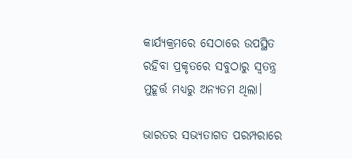କାର୍ଯ୍ୟକ୍ରମରେ ସେଠାରେ ଉପସ୍ଥିତ ରହିବା ପ୍ରକୃତରେ ସବୁଠାରୁ ସ୍ୱତନ୍ତ୍ର ମୁହୂର୍ତ୍ତ ମଧ୍ୟରୁ ଅନ୍ୟତମ ଥିଲା।

ଭାରତର ସଭ୍ୟତାଗତ ପରମ୍ପରାରେ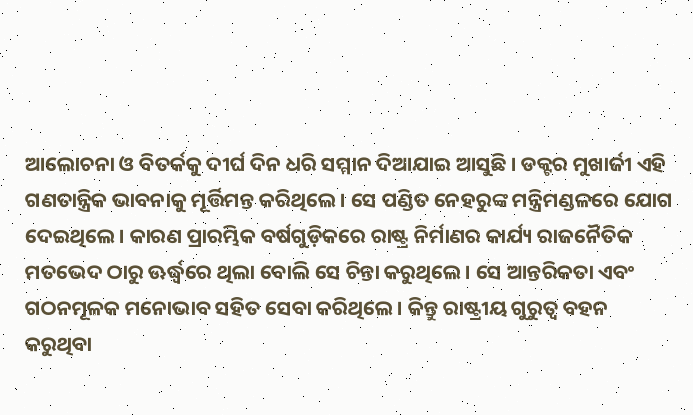ଆଲୋଚନା ଓ ବିତର୍କକୁ ଦୀର୍ଘ ଦିନ ଧରି ସମ୍ମାନ ଦିଆଯାଇ ଆସୁଛି । ଡକ୍ଟର ମୁଖାର୍ଜୀ ଏହି ଗଣତାନ୍ତ୍ରିକ ଭାବନାକୁ ମୂର୍ତ୍ତିମନ୍ତ କରିଥିଲେ। ସେ ପଣ୍ଡିତ ନେହରୁଙ୍କ ମନ୍ତ୍ରିମଣ୍ଡଳରେ ଯୋଗ ଦେଇଥିଲେ। କାରଣ ପ୍ରାରମ୍ଭିକ ବର୍ଷଗୁଡ଼ିକରେ ରାଷ୍ଟ୍ର ନିର୍ମାଣର କାର୍ଯ୍ୟ ରାଜନୈତିକ ମତଭେଦ ଠାରୁ ଊର୍ଦ୍ଧ୍ୱରେ ଥିଲା ବୋଲି ସେ ଚିନ୍ତା କରୁଥିଲେ। ସେ ଆନ୍ତରିକତା ଏବଂ ଗଠନମୂଳକ ମନୋଭାବ ସହିତ ସେବା କରିଥିଲେ। କିନ୍ତୁ ରାଷ୍ଟ୍ରୀୟ ଗୁରୁତ୍ୱ ବହନ କରୁଥିବା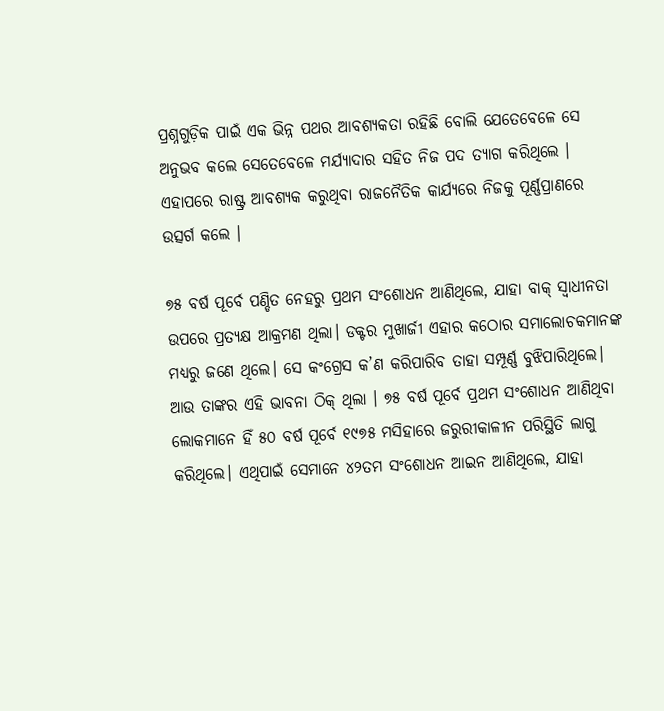ପ୍ରଶ୍ନଗୁଡ଼ିକ ପାଇଁ ଏକ ଭିନ୍ନ ପଥର ଆବଶ୍ୟକତା ରହିଛି ବୋଲି ଯେତେବେଳେ ସେ ଅନୁଭବ କଲେ ସେତେବେଳେ ମର୍ଯ୍ୟାଦାର ସହିତ ନିଜ ପଦ ତ୍ୟାଗ କରିଥିଲେ । ଏହାପରେ ରାଷ୍ଟ୍ର ଆବଶ୍ୟକ କରୁଥିବା ରାଜନୈତିକ କାର୍ଯ୍ୟରେ ନିଜକୁ ପୂର୍ଣ୍ଣପ୍ରାଣରେ ଉତ୍ସର୍ଗ କଲେ ।

୭୫ ବର୍ଷ ପୂର୍ବେ ପଣ୍ଡିତ ନେହରୁ ପ୍ରଥମ ସଂଶୋଧନ ଆଣିଥିଲେ, ଯାହା ବାକ୍ ସ୍ୱାଧୀନତା ଉପରେ ପ୍ରତ୍ୟକ୍ଷ ଆକ୍ରମଣ ଥିଲା। ଡକ୍ଟର ମୁଖାର୍ଜୀ ଏହାର କଠୋର ସମାଲୋଚକମାନଙ୍କ ମଧ୍ୟରୁ ଜଣେ ଥିଲେ। ସେ କଂଗ୍ରେସ କ’ଣ କରିପାରିବ ତାହା ସମ୍ପୂର୍ଣ୍ଣ ବୁଝିପାରିଥିଲେ। ଆଉ ତାଙ୍କର ଏହି ଭାବନା ଠିକ୍‌ ଥିଲା । ୭୫ ବର୍ଷ ପୂର୍ବେ ପ୍ରଥମ ସଂଶୋଧନ ଆଣିଥିବା ଲୋକମାନେ ହିଁ ୫୦ ବର୍ଷ ପୂର୍ବେ ୧୯୭୫ ମସିହାରେ ଜରୁରୀକାଳୀନ ପରିସ୍ଥିତି ଲାଗୁ କରିଥିଲେ। ଏଥିପାଇଁ ସେମାନେ ୪୨ତମ ସଂଶୋଧନ ଆଇନ ଆଣିଥିଲେ, ଯାହା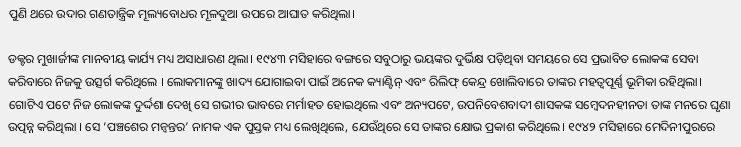ପୁଣି ଥରେ ଉଦାର ଗଣତାନ୍ତ୍ରିକ ମୂଲ୍ୟବୋଧର ମୂଳଦୁଆ ଉପରେ ଆଘାତ କରିଥିଲା।

ଡକ୍ଟର ମୁଖାର୍ଜୀଙ୍କ ମାନବୀୟ କାର୍ଯ୍ୟ ମଧ୍ୟ ଅସାଧାରଣ ଥିଲା। ୧୯୪୩ ମସିହାରେ ବଙ୍ଗରେ ସବୁଠାରୁ ଭୟଙ୍କର ଦୁର୍ଭିକ୍ଷ ପଡ଼ିଥିବା ସମୟରେ ସେ ପ୍ରଭାବିତ ଲୋକଙ୍କ ସେବା କରିବାରେ ନିଜକୁ ଉତ୍ସର୍ଗ କରିଥିଲେ । ଲୋକମାନଙ୍କୁ ଖାଦ୍ୟ ଯୋଗାଇବା ପାଇଁ ଅନେକ କ୍ୟାଣ୍ଟିନ୍ ଏବଂ ରିଲିଫ୍ କେନ୍ଦ୍ର ଖୋଲିବାରେ ତାଙ୍କର ମହତ୍ୱପୂର୍ଣ୍ଣ ଭୂମିକା ରହିଥିଲା। ଗୋଟିଏ ପଟେ ନିଜ ଲୋକଙ୍କ ଦୁର୍ଦ୍ଦଶା ଦେଖି ସେ ଗଭୀର ଭାବରେ ମର୍ମାହତ ହୋଇଥିଲେ ଏବଂ ଅନ୍ୟପଟେ, ଉପନିବେଶବାଦୀ ଶାସକଙ୍କ ସମ୍ବେଦନହୀନତା ତାଙ୍କ ମନରେ ଘୃଣା ଉତ୍ପନ୍ନ କରିଥିଲା । ସେ ‘ପଞ୍ଚଶେର ମନ୍ୱନ୍ତର’ ନାମକ ଏକ ପୁସ୍ତକ ମଧ୍ୟ ଲେଖିଥିଲେ, ଯେଉଁଥିରେ ସେ ତାଙ୍କର କ୍ଷୋଭ ପ୍ରକାଶ କରିଥିଲେ। ୧୯୪୨ ମସିହାରେ ମେଦିନୀପୁରରେ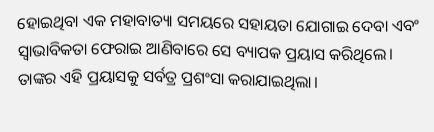ହୋଇଥିବା ଏକ ମହାବାତ୍ୟା ସମୟରେ ସହାୟତା ଯୋଗାଇ ଦେବା ଏବଂ ସ୍ୱାଭାବିକତା ଫେରାଇ ଆଣିବାରେ ସେ ବ୍ୟାପକ ପ୍ରୟାସ କରିଥିଲେ। ତାଙ୍କର ଏହି ପ୍ରୟାସକୁ ସର୍ବତ୍ର ପ୍ରଶଂସା କରାଯାଇଥିଲା।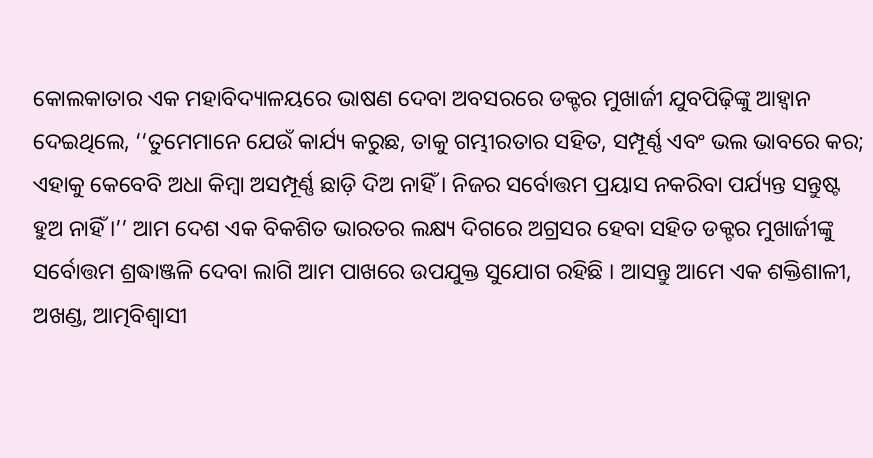କୋଲକାତାର ଏକ ମହାବିଦ୍ୟାଳୟରେ ଭାଷଣ ଦେବା ଅବସରରେ ଡକ୍ଟର ମୁଖାର୍ଜୀ ଯୁବପିଢ଼ିଙ୍କୁ ଆହ୍ୱାନ ଦେଇଥିଲେ, ‘‘ତୁମେମାନେ ଯେଉଁ କାର୍ଯ୍ୟ କରୁଛ, ତାକୁ ଗମ୍ଭୀରତାର ସହିତ, ସମ୍ପୂର୍ଣ୍ଣ ଏବଂ ଭଲ ଭାବରେ କର; ଏହାକୁ କେବେବି ଅଧା କିମ୍ବା ଅସମ୍ପୂର୍ଣ୍ଣ ଛାଡ଼ି ଦିଅ ନାହିଁ । ନିଜର ସର୍ବୋତ୍ତମ ପ୍ରୟାସ ନକରିବା ପର୍ଯ୍ୟନ୍ତ ସନ୍ତୁଷ୍ଟ ହୁଅ ନାହିଁ ।’’ ଆମ ଦେଶ ଏକ ବିକଶିତ ଭାରତର ଲକ୍ଷ୍ୟ ଦିଗରେ ଅଗ୍ରସର ହେବା ସହିତ ଡକ୍ଟର ମୁଖାର୍ଜୀଙ୍କୁ ସର୍ବୋତ୍ତମ ଶ୍ରଦ୍ଧାଞ୍ଜଳି ଦେବା ଲାଗି ଆମ ପାଖରେ ଉପଯୁକ୍ତ ସୁଯୋଗ ରହିଛି । ଆସନ୍ତୁ ଆମେ ଏକ ଶକ୍ତିଶାଳୀ, ଅଖଣ୍ଡ, ଆତ୍ମବିଶ୍ୱାସୀ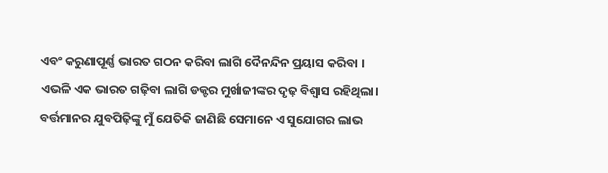ଏବଂ କରୁଣାପୂର୍ଣ୍ଣ ଭାରତ ଗଠନ କରିବା ଲାଗି ଦୈନନ୍ଦିନ ପ୍ରୟାସ କରିବା । ଏଭଳି ଏକ ଭାରତ ଗଢ଼ିବା ଲାଗି ଡକ୍ଟର ମୁର୍ଖାଜୀଙ୍କର ଦୃଢ଼ ବିଶ୍ୱାସ ରହିଥିଲା। ବର୍ତ୍ତମାନର ଯୁବପିଢ଼ିଙ୍କୁ ମୁଁ ଯେତିକି ଜାଣିଛି ସେମାନେ ଏ ସୁଯୋଗର ଲାଭ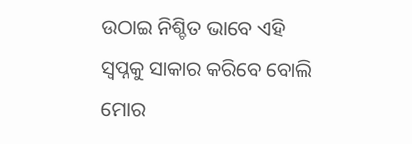ଉଠାଇ ନିଶ୍ଚିତ ଭାବେ ଏହି ସ୍ୱପ୍ନକୁ ସାକାର କରିବେ ବୋଲି ମୋର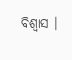ବିଶ୍ୱାସ ।